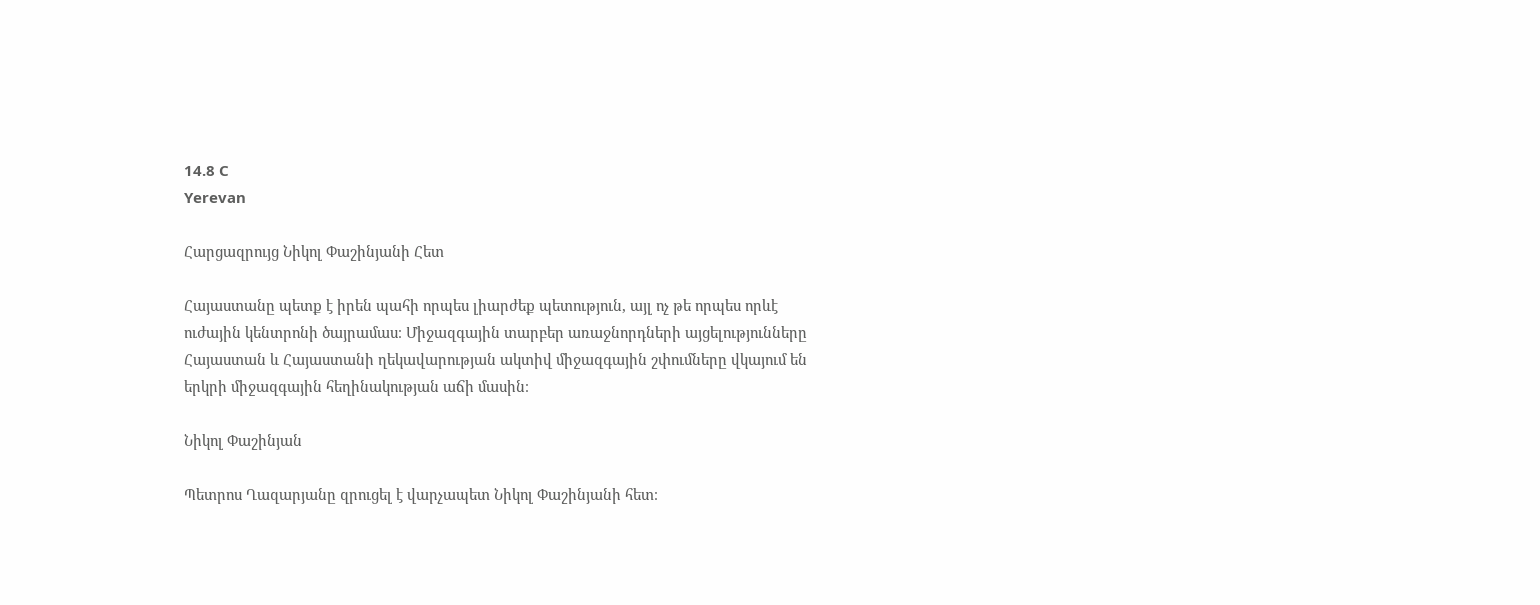14.8 C
Yerevan

Հարցազրույց Նիկոլ Փաշինյանի Հետ

Հայաստանը պետք է իրեն պահի որպես լիարժեք պետություն, այլ ոչ թե որպես որևէ ուժային կենտրոնի ծայրամաս։ Միջազգային տարբեր առաջնորդների այցելությունները Հայաստան և Հայաստանի ղեկավարության ակտիվ միջազգային շփումները վկայում են երկրի միջազգային հեղինակության աճի մասին։

Նիկոլ Փաշինյան

Պետրոս Ղազարյանը զրուցել է վարչապետ Նիկոլ Փաշինյանի հետ։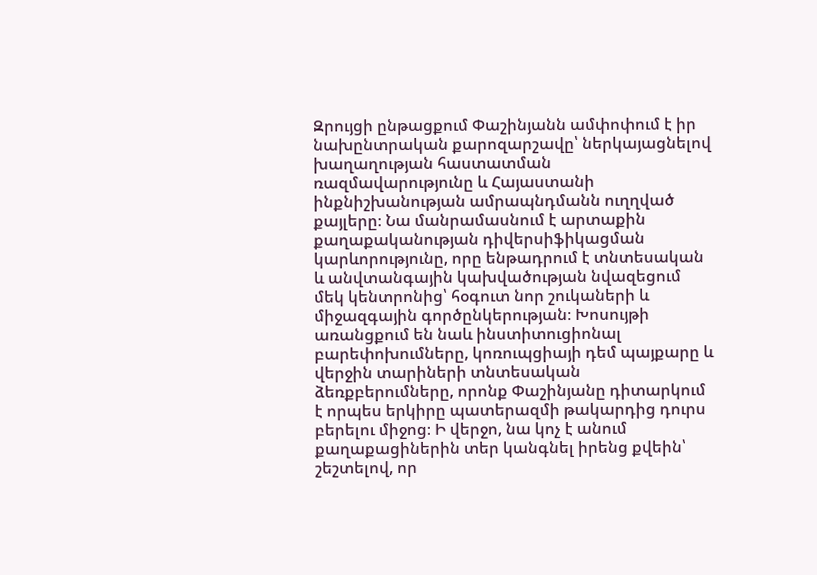Զրույցի ընթացքում Փաշինյանն ամփոփում է իր նախընտրական քարոզարշավը՝ ներկայացնելով խաղաղության հաստատման ռազմավարությունը և Հայաստանի ինքնիշխանության ամրապնդմանն ուղղված քայլերը։ Նա մանրամասնում է արտաքին քաղաքականության դիվերսիֆիկացման կարևորությունը, որը ենթադրում է տնտեսական և անվտանգային կախվածության նվազեցում մեկ կենտրոնից՝ հօգուտ նոր շուկաների և միջազգային գործընկերության։ Խոսույթի առանցքում են նաև ինստիտուցիոնալ բարեփոխումները, կոռուպցիայի դեմ պայքարը և վերջին տարիների տնտեսական ձեռքբերումները, որոնք Փաշինյանը դիտարկում է որպես երկիրը պատերազմի թակարդից դուրս բերելու միջոց։ Ի վերջո, նա կոչ է անում քաղաքացիներին տեր կանգնել իրենց քվեին՝ շեշտելով, որ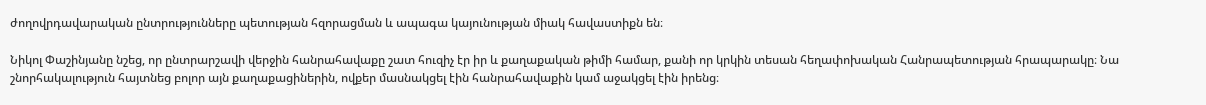ժողովրդավարական ընտրությունները պետության հզորացման և ապագա կայունության միակ հավաստիքն են։

Նիկոլ Փաշինյանը նշեց, որ ընտրարշավի վերջին հանրահավաքը շատ հուզիչ էր իր և քաղաքական թիմի համար, քանի որ կրկին տեսան հեղափոխական Հանրապետության հրապարակը։ Նա շնորհակալություն հայտնեց բոլոր այն քաղաքացիներին, ովքեր մասնակցել էին հանրահավաքին կամ աջակցել էին իրենց։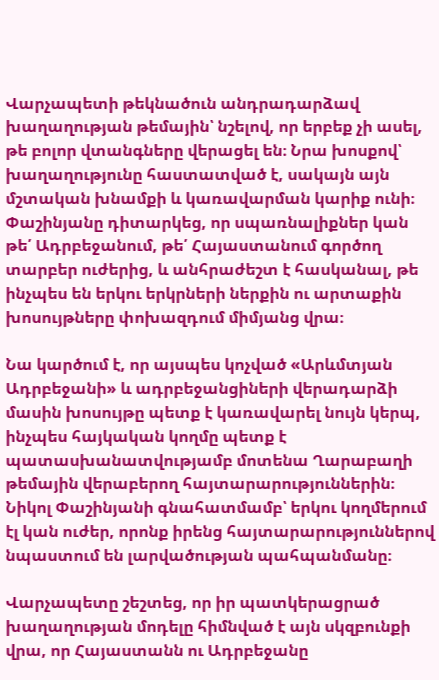Վարչապետի թեկնածուն անդրադարձավ խաղաղության թեմային՝ նշելով, որ երբեք չի ասել, թե բոլոր վտանգները վերացել են։ Նրա խոսքով՝ խաղաղությունը հաստատված է, սակայն այն մշտական խնամքի և կառավարման կարիք ունի։ Փաշինյանը դիտարկեց, որ սպառնալիքներ կան թե՛ Ադրբեջանում, թե՛ Հայաստանում գործող տարբեր ուժերից, և անհրաժեշտ է հասկանալ, թե ինչպես են երկու երկրների ներքին ու արտաքին խոսույթները փոխազդում միմյանց վրա։

Նա կարծում է, որ այսպես կոչված «Արևմտյան Ադրբեջանի» և ադրբեջանցիների վերադարձի մասին խոսույթը պետք է կառավարել նույն կերպ, ինչպես հայկական կողմը պետք է պատասխանատվությամբ մոտենա Ղարաբաղի թեմային վերաբերող հայտարարություններին։ Նիկոլ Փաշինյանի գնահատմամբ՝ երկու կողմերում էլ կան ուժեր, որոնք իրենց հայտարարություններով նպաստում են լարվածության պահպանմանը։

Վարչապետը շեշտեց, որ իր պատկերացրած խաղաղության մոդելը հիմնված է այն սկզբունքի վրա, որ Հայաստանն ու Ադրբեջանը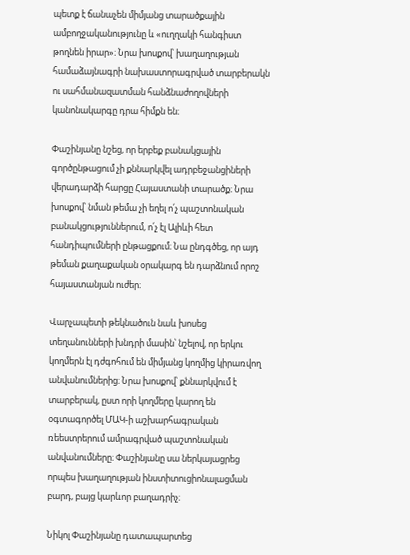պետք է ճանաչեն միմյանց տարածքային ամբողջականությունը և «ուղղակի հանգիստ թողնեն իրար»։ Նրա խոսքով՝ խաղաղության համաձայնագրի նախաստորագրված տարբերակն ու սահմանազատման հանձնաժողովների կանոնակարգը դրա հիմքն են։

Փաշինյանը նշեց, որ երբեք բանակցային գործընթացում չի քննարկվել ադրբեջանցիների վերադարձի հարցը Հայաստանի տարածք։ Նրա խոսքով՝ նման թեմա չի եղել ո՛չ պաշտոնական բանակցություններում, ո՛չ էլ Ալիևի հետ հանդիպումների ընթացքում։ Նա ընդգծեց, որ այդ թեման քաղաքական օրակարգ են դարձնում որոշ հայաստանյան ուժեր։

Վարչապետի թեկնածուն նաև խոսեց տեղանունների խնդրի մասին՝ նշելով, որ երկու կողմերն էլ դժգոհում են միմյանց կողմից կիրառվող անվանումներից։ Նրա խոսքով՝ քննարկվում է տարբերակ, ըստ որի կողմերը կարող են օգտագործել ՄԱԿ‑ի աշխարհագրական ռեեստրերում ամրագրված պաշտոնական անվանումները։ Փաշինյանը սա ներկայացրեց որպես խաղաղության ինստիտուցիոնալացման բարդ, բայց կարևոր բաղադրիչ։

Նիկոլ Փաշինյանը դատապարտեց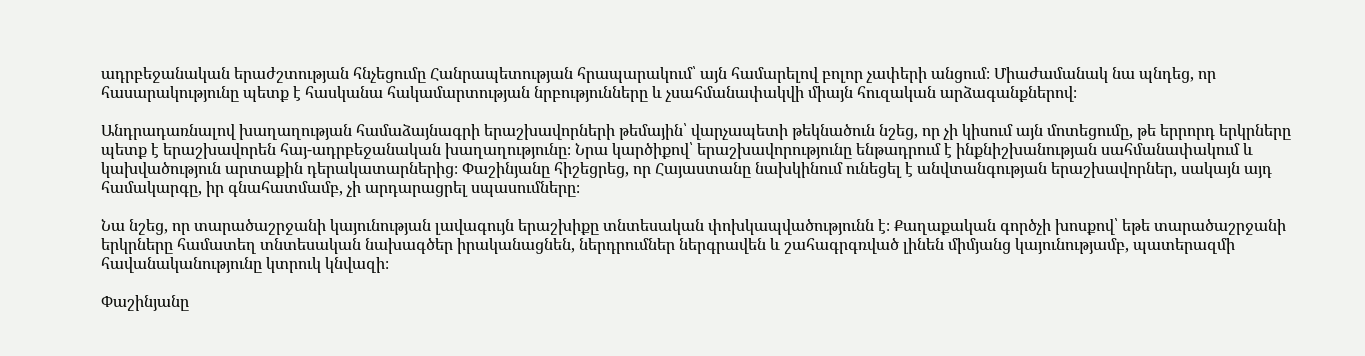ադրբեջանական երաժշտության հնչեցումը Հանրապետության հրապարակում՝ այն համարելով բոլոր չափերի անցում։ Միաժամանակ նա պնդեց, որ հասարակությունը պետք է հասկանա հակամարտության նրբությունները և չսահմանափակվի միայն հուզական արձագանքներով։

Անդրադառնալով խաղաղության համաձայնագրի երաշխավորների թեմային՝ վարչապետի թեկնածուն նշեց, որ չի կիսում այն մոտեցումը, թե երրորդ երկրները պետք է երաշխավորեն հայ-ադրբեջանական խաղաղությունը։ Նրա կարծիքով՝ երաշխավորությունը ենթադրում է ինքնիշխանության սահմանափակում և կախվածություն արտաքին դերակատարներից։ Փաշինյանը հիշեցրեց, որ Հայաստանը նախկինում ունեցել է անվտանգության երաշխավորներ, սակայն այդ համակարգը, իր գնահատմամբ, չի արդարացրել սպասումները։

Նա նշեց, որ տարածաշրջանի կայունության լավագույն երաշխիքը տնտեսական փոխկապվածությունն է։ Քաղաքական գործչի խոսքով՝ եթե տարածաշրջանի երկրները համատեղ տնտեսական նախագծեր իրականացնեն, ներդրումներ ներգրավեն և շահագրգռված լինեն միմյանց կայունությամբ, պատերազմի հավանականությունը կտրուկ կնվազի։

Փաշինյանը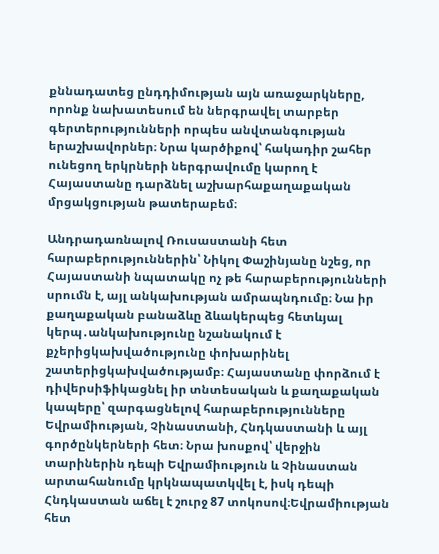քննադատեց ընդդիմության այն առաջարկները, որոնք նախատեսում են ներգրավել տարբեր գերտերությունների որպես անվտանգության երաշխավորներ։ Նրա կարծիքով՝ հակադիր շահեր ունեցող երկրների ներգրավումը կարող է Հայաստանը դարձնել աշխարհաքաղաքական մրցակցության թատերաբեմ։

Անդրադառնալով Ռուսաստանի հետ հարաբերություններին՝ Նիկոլ Փաշինյանը նշեց, որ Հայաստանի նպատակը ոչ թե հարաբերությունների սրումն է, այլ անկախության ամրապնդումը։ Նա իր քաղաքական բանաձևը ձևակերպեց հետևյալ կերպ․անկախությունը նշանակում է քչերիցկախվածությունը փոխարինել շատերիցկախվածությամբ։ Հայաստանը փորձում է դիվերսիֆիկացնել իր տնտեսական և քաղաքական կապերը՝ զարգացնելով հարաբերությունները Եվրամիության, Չինաստանի, Հնդկաստանի և այլ գործընկերների հետ։ Նրա խոսքով՝ վերջին տարիներին դեպի Եվրամիություն և Չինաստան արտահանումը կրկնապատկվել է, իսկ դեպի Հնդկաստան աճել է շուրջ 87 տոկոսով։Եվրամիության հետ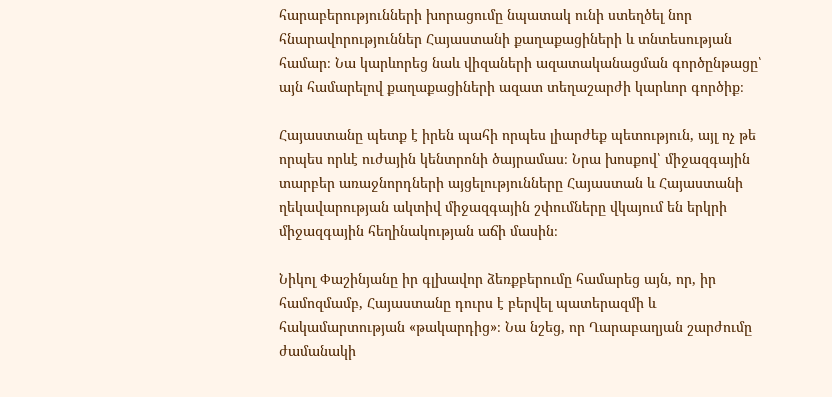հարաբերությունների խորացումը նպատակ ունի ստեղծել նոր հնարավորություններ Հայաստանի քաղաքացիների և տնտեսության համար։ Նա կարևորեց նաև վիզաների ազատականացման գործընթացը՝ այն համարելով քաղաքացիների ազատ տեղաշարժի կարևոր գործիք։

Հայաստանը պետք է իրեն պահի որպես լիարժեք պետություն, այլ ոչ թե որպես որևէ ուժային կենտրոնի ծայրամաս։ Նրա խոսքով՝ միջազգային տարբեր առաջնորդների այցելությունները Հայաստան և Հայաստանի ղեկավարության ակտիվ միջազգային շփումները վկայում են երկրի միջազգային հեղինակության աճի մասին։

Նիկոլ Փաշինյանը իր գլխավոր ձեռքբերումը համարեց այն, որ, իր համոզմամբ, Հայաստանը դուրս է բերվել պատերազմի և հակամարտության «թակարդից»։ Նա նշեց, որ Ղարաբաղյան շարժումը ժամանակի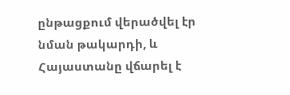ընթացքում վերածվել էր նման թակարդի, և Հայաստանը վճարել է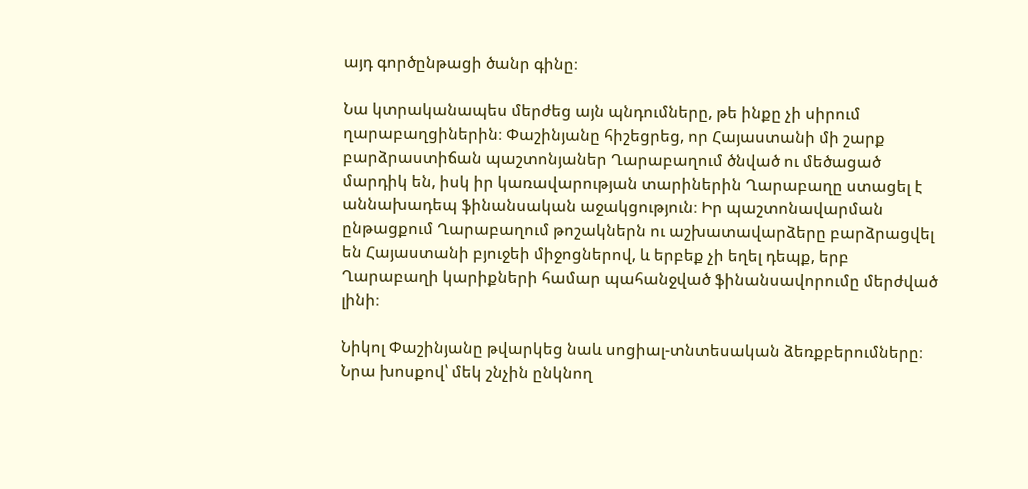այդ գործընթացի ծանր գինը։

Նա կտրականապես մերժեց այն պնդումները, թե ինքը չի սիրում ղարաբաղցիներին։ Փաշինյանը հիշեցրեց, որ Հայաստանի մի շարք բարձրաստիճան պաշտոնյաներ Ղարաբաղում ծնված ու մեծացած մարդիկ են, իսկ իր կառավարության տարիներին Ղարաբաղը ստացել է աննախադեպ ֆինանսական աջակցություն։ Իր պաշտոնավարման ընթացքում Ղարաբաղում թոշակներն ու աշխատավարձերը բարձրացվել են Հայաստանի բյուջեի միջոցներով, և երբեք չի եղել դեպք, երբ Ղարաբաղի կարիքների համար պահանջված ֆինանսավորումը մերժված լինի։

Նիկոլ Փաշինյանը թվարկեց նաև սոցիալ-տնտեսական ձեռքբերումները։ Նրա խոսքով՝ մեկ շնչին ընկնող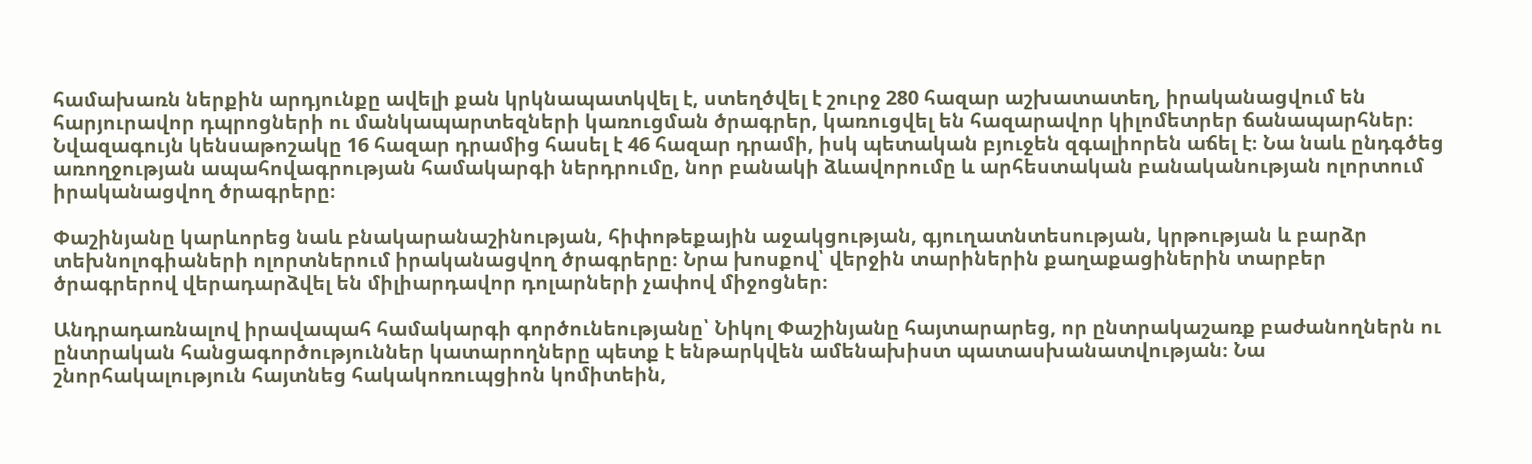համախառն ներքին արդյունքը ավելի քան կրկնապատկվել է, ստեղծվել է շուրջ 280 հազար աշխատատեղ, իրականացվում են հարյուրավոր դպրոցների ու մանկապարտեզների կառուցման ծրագրեր, կառուցվել են հազարավոր կիլոմետրեր ճանապարհներ։ Նվազագույն կենսաթոշակը 16 հազար դրամից հասել է 46 հազար դրամի, իսկ պետական բյուջեն զգալիորեն աճել է։ Նա նաև ընդգծեց առողջության ապահովագրության համակարգի ներդրումը, նոր բանակի ձևավորումը և արհեստական բանականության ոլորտում իրականացվող ծրագրերը։

Փաշինյանը կարևորեց նաև բնակարանաշինության, հիփոթեքային աջակցության, գյուղատնտեսության, կրթության և բարձր տեխնոլոգիաների ոլորտներում իրականացվող ծրագրերը։ Նրա խոսքով՝ վերջին տարիներին քաղաքացիներին տարբեր ծրագրերով վերադարձվել են միլիարդավոր դոլարների չափով միջոցներ։

Անդրադառնալով իրավապահ համակարգի գործունեությանը՝ Նիկոլ Փաշինյանը հայտարարեց, որ ընտրակաշառք բաժանողներն ու ընտրական հանցագործություններ կատարողները պետք է ենթարկվեն ամենախիստ պատասխանատվության։ Նա շնորհակալություն հայտնեց հակակոռուպցիոն կոմիտեին,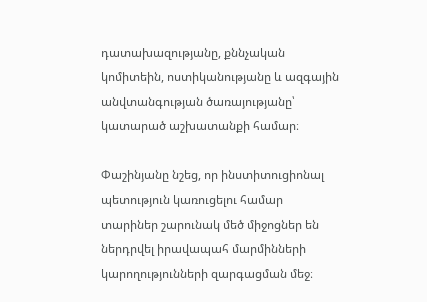դատախազությանը, քննչական կոմիտեին, ոստիկանությանը և ազգային անվտանգության ծառայությանը՝ կատարած աշխատանքի համար։

Փաշինյանը նշեց, որ ինստիտուցիոնալ պետություն կառուցելու համար տարիներ շարունակ մեծ միջոցներ են ներդրվել իրավապահ մարմինների կարողությունների զարգացման մեջ։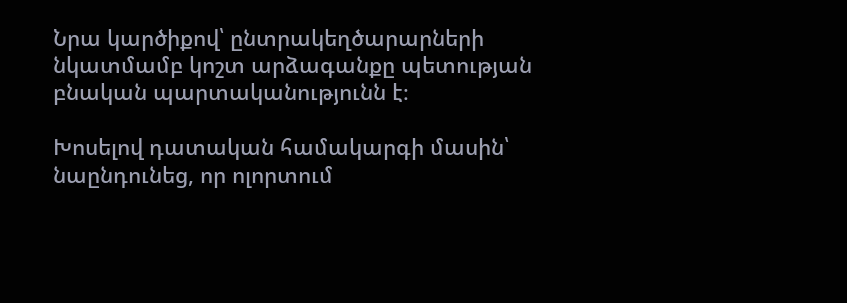Նրա կարծիքով՝ ընտրակեղծարարների նկատմամբ կոշտ արձագանքը պետության բնական պարտականությունն է։

Խոսելով դատական համակարգի մասին՝ նաընդունեց, որ ոլորտում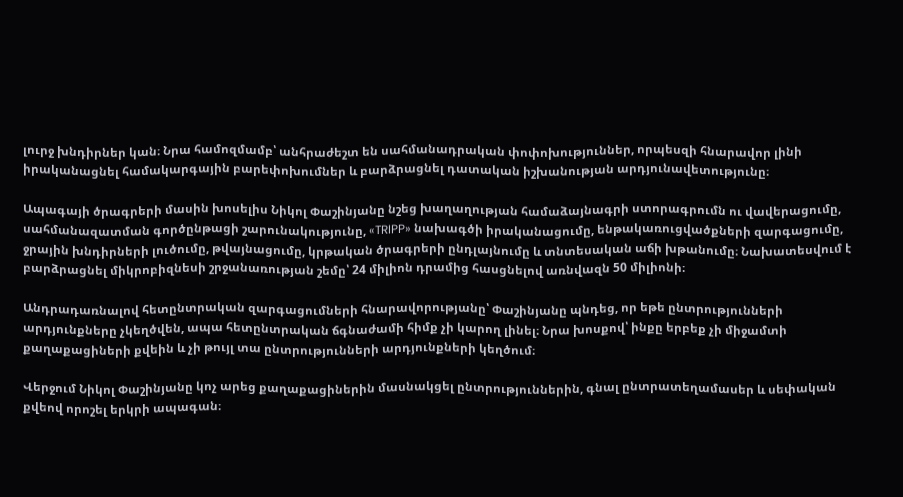լուրջ խնդիրներ կան։ Նրա համոզմամբ՝ անհրաժեշտ են սահմանադրական փոփոխություններ, որպեսզի հնարավոր լինի իրականացնել համակարգային բարեփոխումներ և բարձրացնել դատական իշխանության արդյունավետությունը։

Ապագայի ծրագրերի մասին խոսելիս Նիկոլ Փաշինյանը նշեց խաղաղության համաձայնագրի ստորագրումն ու վավերացումը, սահմանազատման գործընթացի շարունակությունը, «TRIPP» նախագծի իրականացումը, ենթակառուցվածքների զարգացումը, ջրային խնդիրների լուծումը, թվայնացումը, կրթական ծրագրերի ընդլայնումը և տնտեսական աճի խթանումը։ Նախատեսվում է բարձրացնել միկրոբիզնեսի շրջանառության շեմը՝ 24 միլիոն դրամից հասցնելով առնվազն 50 միլիոնի։

Անդրադառնալով հետընտրական զարգացումների հնարավորությանը՝ Փաշինյանը պնդեց, որ եթե ընտրությունների արդյունքները չկեղծվեն, ապա հետընտրական ճգնաժամի հիմք չի կարող լինել։ Նրա խոսքով՝ ինքը երբեք չի միջամտի քաղաքացիների քվեին և չի թույլ տա ընտրությունների արդյունքների կեղծում։

Վերջում Նիկոլ Փաշինյանը կոչ արեց քաղաքացիներին մասնակցել ընտրություններին, գնալ ընտրատեղամասեր և սեփական քվեով որոշել երկրի ապագան։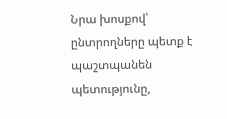Նրա խոսքով՝ ընտրողները պետք է պաշտպանեն պետությունը,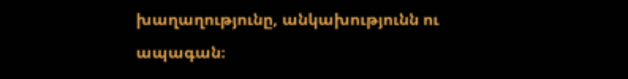խաղաղությունը, անկախությունն ու ապագան։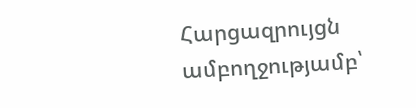Հարցազրույցն ամբողջությամբ՝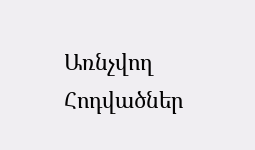Առնչվող Հոդվածներ